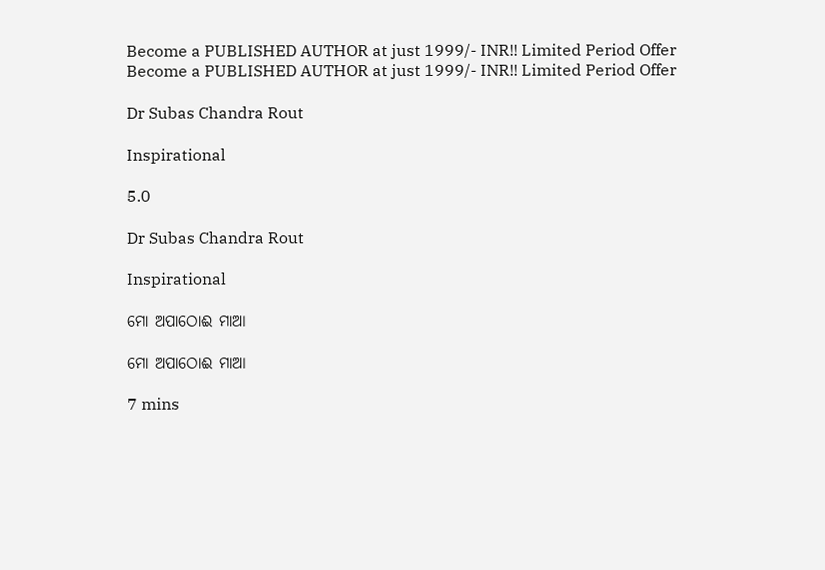Become a PUBLISHED AUTHOR at just 1999/- INR!! Limited Period Offer
Become a PUBLISHED AUTHOR at just 1999/- INR!! Limited Period Offer

Dr Subas Chandra Rout

Inspirational

5.0

Dr Subas Chandra Rout

Inspirational

ମୋ ଅପାଠୋଈ ମାଆ

ମୋ ଅପାଠୋଈ ମାଆ

7 mins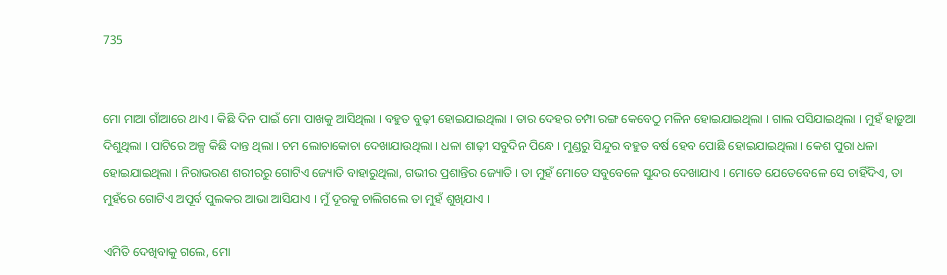735


ମୋ ମାଆ ଗାଁଆରେ ଥାଏ । କିଛି ଦିନ ପାଇଁ ମୋ ପାଖକୁ ଆସିଥିଲା । ବହୁତ ବୁଢ଼ୀ ହୋଇଯାଇଥିଲା । ତାର ଦେହର ଚମ୍ପା ରଙ୍ଗ କେବେଠୁ ମଳିନ ହୋଇଯାଇଥିଲା । ଗାଲ ପସିଯାଇଥିଲା । ମୁହଁ ହାଡ଼ୁଆ ଦିଶୁଥିଲା । ପାଟିରେ ଅଳ୍ପ କିଛି ଦାନ୍ତ ଥିଲା । ଚମ ଲୋଚାକୋଚା ଦେଖାଯାଉଥିଲା । ଧଳା ଶାଢ଼ୀ ସବୁଦିନ ପିନ୍ଧେ । ମୁଣ୍ଡରୁ ସିନ୍ଦୁର ବହୁତ ବର୍ଷ ହେବ ପୋଛି ହୋଇଯାଇଥିଲା । କେଶ ପୁରା ଧଳା ହୋଇଯାଇଥିଲା । ନିରାଭରଣ ଶରୀରରୁ ଗୋଟିଏ ଜ୍ୟୋତି ବାହାରୁଥିଲା, ଗଭୀର ପ୍ରଶାନ୍ତିର ଜ୍ୟୋତି । ତା ମୁହଁ ମୋତେ ସବୁବେଳେ ସୁନ୍ଦର ଦେଖାଯାଏ । ମୋତେ ଯେତେବେଳେ ସେ ଚାହିଁଦିଏ, ତା ମୁହଁରେ ଗୋଟିଏ ଅପୂର୍ବ ପୁଲକର ଆଭା ଆସିଯାଏ । ମୁଁ ଦୂରକୁ ଚାଲିଗଲେ ତା ମୁହଁ ଶୁଖିଯାଏ ।

ଏମିତି ଦେଖିବାକୁ ଗଲେ, ମୋ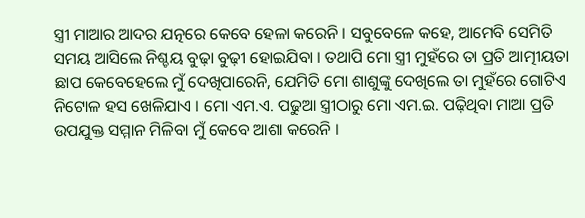ସ୍ତ୍ରୀ ମାଆର ଆଦର ଯତ୍ନରେ କେବେ ହେଳା କରେନି । ସବୁବେଳେ କହେ, ଆମେବି ସେମିତି ସମୟ ଆସିଲେ ନିଶ୍ଚୟ ବୁଢ଼ା ବୁଢ଼ୀ ହୋଇଯିବା । ତଥାପି ମୋ ସ୍ତ୍ରୀ ମୁହଁରେ ତା ପ୍ରତି ଆତ୍ମୀୟତା ଛାପ କେବେହେଲେ ମୁଁ ଦେଖିପାରେନି, ଯେମିତି ମୋ ଶାଶୁଙ୍କୁ ଦେଖିଲେ ତା ମୁହଁରେ ଗୋଟିଏ ନିଟୋଳ ହସ ଖେଳିଯାଏ । ମୋ ଏମ.ଏ. ପଢୁଆ ସ୍ତ୍ରୀଠାରୁ ମୋ ଏମ.ଇ. ପଢ଼ିଥିବା ମାଆ ପ୍ରତି ଉପଯୁକ୍ତ ସମ୍ମାନ ମିଳିବା ମୁଁ କେବେ ଆଶା କରେନି ।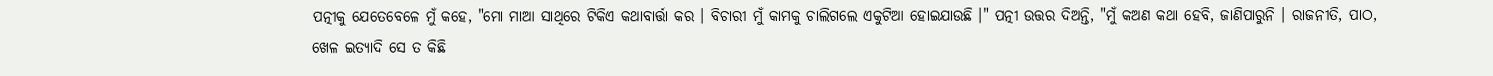ପତ୍ନୀକୁ ଯେତେବେଳେ ମୁଁ କହେ, "ମୋ ମାଆ ସାଥିରେ ଟିକିଏ କଥାବାର୍ତ୍ତା କର । ବିଚାରୀ ମୁଁ କାମକୁ ଚାଲିଗଲେ ଏକୁଟିଆ ହୋଇଯାଉଛି ।" ପତ୍ନୀ ଉତ୍ତର ଦିଅନ୍ତି, "ମୁଁ କଅଣ କଥା ହେବି, ଜାଣିପାରୁନି । ରାଜନୀତି, ପାଠ, ଖେଳ ଇତ୍ୟାଦି ସେ ତ କିଛି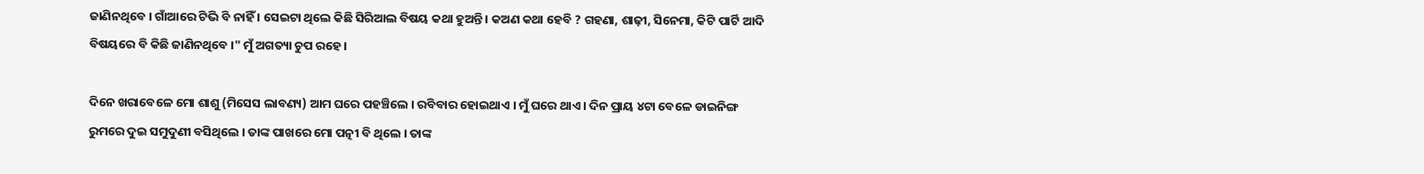ଜାଣିନଥିବେ । ଗାଁଆରେ ଟିଭି ବି ନାହିଁ । ସେଇଟା ଥିଲେ କିଛି ସିରିଆଲ ବିଷୟ କଥା ହୁଅନ୍ତି । କଅଣ କଥା ହେବି ? ଗହଣା, ଶାଢ଼ୀ, ସିନେମା, କିଟି ପାର୍ଟି ଆଦି ବିଷୟରେ ବି କିଛି ଜାଣିନଥିବେ ।" ମୁଁ ଅଗତ୍ୟା ଚୁପ ରହେ ।

ଦିନେ ଖରାବେଳେ ମୋ ଶାଶୁ (ମିସେସ ଲାବଣ୍ୟ) ଆମ ଘରେ ପହଞ୍ଚିଲେ । ରବିବାର ହୋଇଥାଏ । ମୁଁ ଘରେ ଥାଏ । ଦିନ ପ୍ରାୟ ୪ଟା ବେଳେ ଡାଇନିଙ୍ଗ ରୁମରେ ଦୁଇ ସମୁଦୁଣୀ ବସିଥିଲେ । ତାଙ୍କ ପାଖରେ ମୋ ପତ୍ନୀ ବି ଥିଲେ । ତାଙ୍କ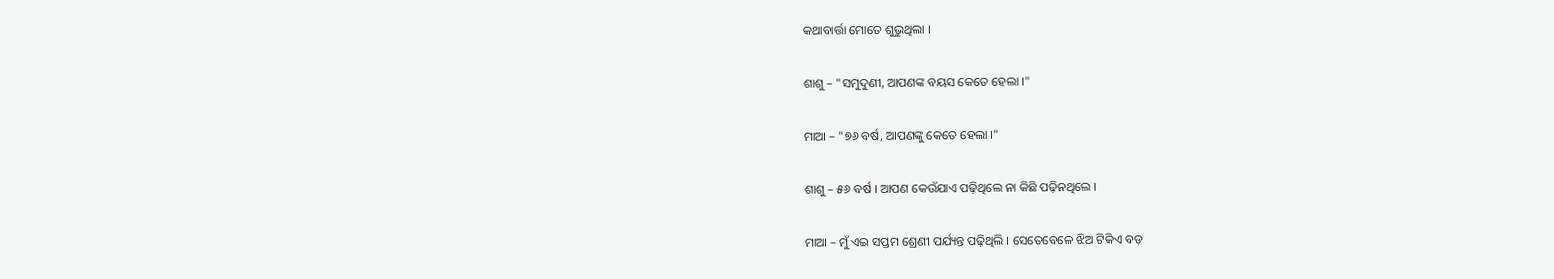କଥାବାର୍ତ୍ତା ମୋତେ ଶୁଭୁଥିଲା ।

ଶାଶୁ – "ସମୁଦୁଣୀ, ଆପଣଙ୍କ ବୟସ କେତେ ହେଲା ।"

ମାଆ – "୭୬ ବର୍ଷ, ଆପଣଙ୍କୁ କେତେ ହେଲା ।"

ଶାଶୁ – ୫୬ ବର୍ଷ । ଆପଣ କେଉଁଯାଏ ପଢ଼ିଥିଲେ ନା କିଛି ପଢ଼ିନଥିଲେ ।

ମାଆ – ମୁଁ ଏଇ ସପ୍ତମ ଶ୍ରେଣୀ ପର୍ଯ୍ୟନ୍ତ ପଢ଼ିଥିଲି । ସେତେବେଳେ ଝିଅ ଟିକିଏ ବଡ଼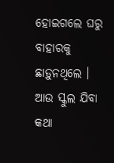ହୋଇଗଲେ ଘରୁ ବାହାରକୁ ଛାଡ଼ୁନଥିଲେ । ଆଉ ସ୍କୁଲ ଯିବା କଥା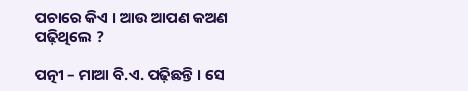ପଚାରେ କିଏ । ଆଉ ଆପଣ କଅଣ ପଢ଼ିଥିଲେ ?

ପତ୍ନୀ – ମାଆ ବି.ଏ. ପଢ଼ିଛନ୍ତି । ସେ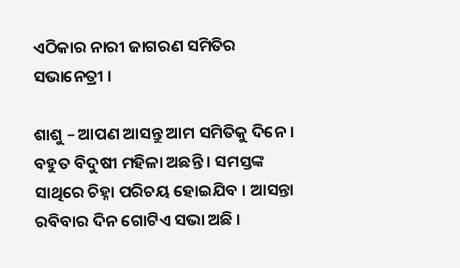ଏଠିକାର ନାରୀ ଜାଗରଣ ସମିତିର ସଭାନେତ୍ରୀ ।

ଶାଶୁ – ଆପଣ ଆସନ୍ତୁ ଆମ ସମିତିକୁ ଦିନେ । ବହୁତ ବିଦୁଷୀ ମହିଳା ଅଛନ୍ତି । ସମସ୍ତଙ୍କ ସାଥିରେ ଚିହ୍ନା ପରିଚୟ ହୋଇଯିବ । ଆସନ୍ତା ରବିବାର ଦିନ ଗୋଟିଏ ସଭା ଅଛି ।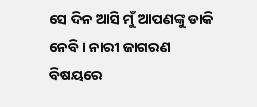ସେ ଦିନ ଆସି ମୁଁ ଆପଣଙ୍କୁ ଡାକି ନେବି । ନାରୀ ଜାଗରଣ ବିଷୟରେ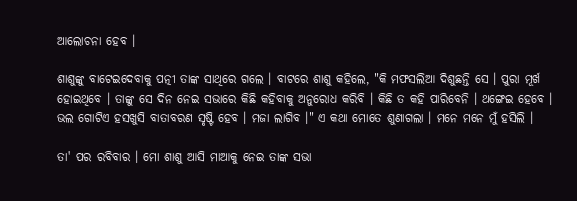ଆଲୋଚନା ହେବ ।

ଶାଶୁଙ୍କୁ ବାଟେଇଦେବାକୁ ପତ୍ନୀ ତାଙ୍କ ସାଥିରେ ଗଲେ । ବାଟରେ ଶାଶୁ କହିଲେ, "କି ମଫସଲିଆ ଦିଶୁଛନ୍ତି ସେ । ପୁରା ମୂର୍ଖ ହୋଇଥିବେ । ତାଙ୍କୁ ସେ ଦିନ ନେଇ ସଭାରେ କିଛି କହିବାକୁ ଅନୁରୋଧ କରିବି । କିଛି ତ କହି ପାରିବେନି । ଥଙ୍ଗେଇ ହେବେ । ଭଲ ଗୋଟିଏ ହସଖୁସି ବାତାବରଣ ସୃଷ୍ଟି ହେବ । ମଜା ଲାଗିବ ।" ଏ କଥା ମୋତେ ଶୁଣାଗଲା । ମନେ ମନେ ମୁଁ ହସିଲି ।

ତା' ପର ରବିବାର । ମୋ ଶାଶୁ ଆସି ମାଆକୁ ନେଇ ତାଙ୍କ ସଭା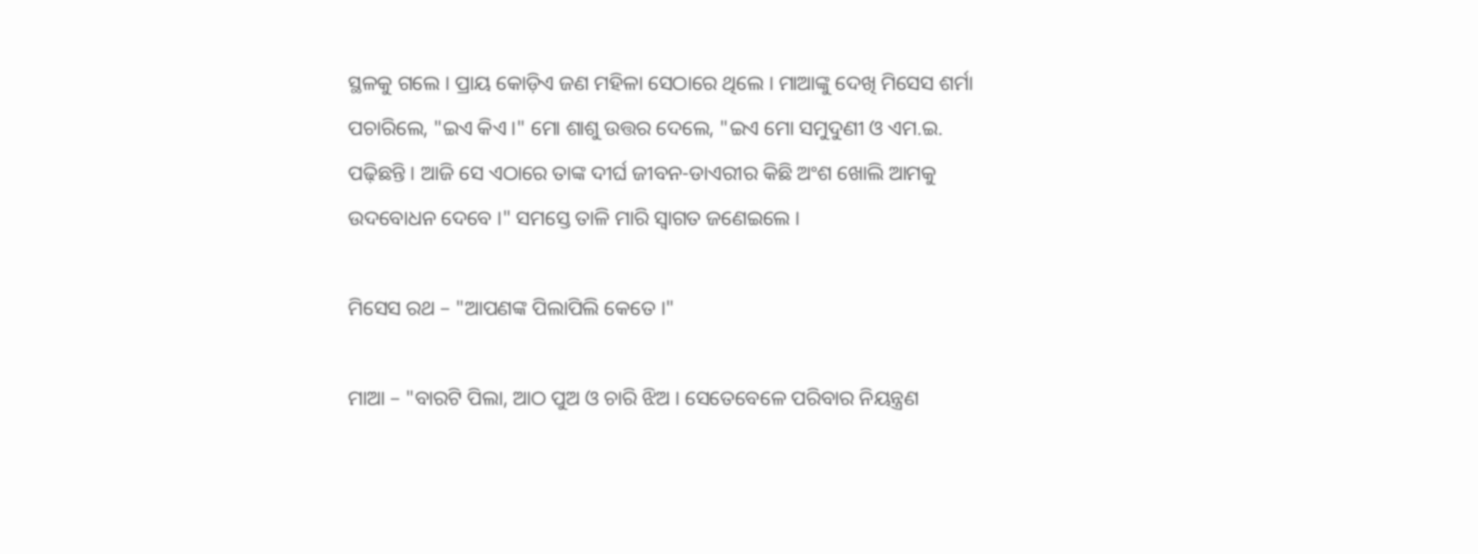ସ୍ଥଳକୁ ଗଲେ । ପ୍ରାୟ କୋଡ଼ିଏ ଜଣ ମହିଳା ସେଠାରେ ଥିଲେ । ମାଆଙ୍କୁ ଦେଖି ମିସେସ ଶର୍ମା ପଚାରିଲେ, "ଇଏ କିଏ ।" ମୋ ଶାଶୁ ଉତ୍ତର ଦେଲେ, "ଇଏ ମୋ ସମୁଦୁଣୀ ଓ ଏମ.ଇ. ପଢ଼ିଛନ୍ତି । ଆଜି ସେ ଏଠାରେ ତାଙ୍କ ଦୀର୍ଘ ଜୀବନ-ଡାଏରୀର କିଛି ଅଂଶ ଖୋଲି ଆମକୁ ଉଦବୋଧନ ଦେବେ ।" ସମସ୍ତେ ତାଳି ମାରି ସ୍ଵାଗତ ଜଣେଇଲେ ।

ମିସେସ ରଥ – "ଆପଣଙ୍କ ପିଲାପିଲି କେତେ ।"

ମାଆ – "ବାରଟି ପିଲା, ଆଠ ପୁଅ ଓ ଚାରି ଝିଅ । ସେତେବେଳେ ପରିବାର ନିୟନ୍ତ୍ରଣ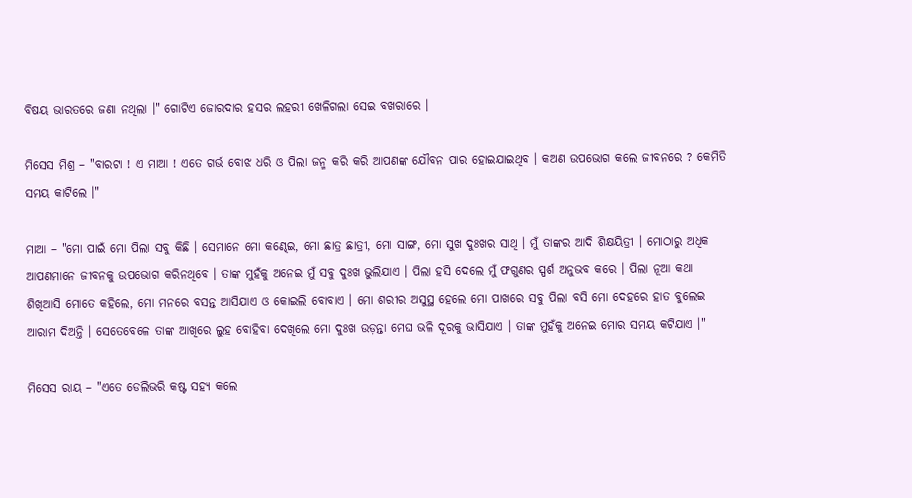ବିଷୟ ଭାରତରେ ଜଣା ନଥିଲା ।" ଗୋଟିଏ ଜୋରଦାର ହସର ଲହରୀ ଖେଳିଗଲା ସେଇ ବଖରାରେ ।

ମିସେସ ମିଶ୍ର – "ବାରଟା ! ଏ ମାଆ ! ଏତେ ଗର୍ଭ ବୋଝ ଧରି ଓ ପିଲା ଜନ୍ମ କରି କରି ଆପଣଙ୍କ ଯୌବନ ପାର ହୋଇଯାଇଥିବ । କଅଣ ଉପଭୋଗ କଲେ ଜୀବନରେ ? କେମିତି ସମୟ କାଟିଲେ ।"

ମାଆ – "ମୋ ପାଇଁ ମୋ ପିଲା ସବୁ କିଛି । ସେମାନେ ମୋ କଣ୍ଢେଇ, ମୋ ଛାତ୍ର ଛାତ୍ରୀ, ମୋ ସାଙ୍ଗ, ମୋ ସୁଖ ଦୁଃଖର ସାଥି । ମୁଁ ତାଙ୍କର ଆଦି ଶିକ୍ଷୟିତ୍ରୀ । ମୋଠାରୁ ଅଧିକ ଆପଣମାନେ ଜୀବନକୁ ଉପଭୋଗ କରିନଥିବେ । ତାଙ୍କ ମୁହଁକୁ ଅନେଇ ମୁଁ ସବୁ ଦୁଃଖ ଭୁଲିଯାଏ । ପିଲା ହସି ଦେଲେ ମୁଁ ଫଗୁଣର ସ୍ପର୍ଶ ଅନୁଭବ କରେ । ପିଲା ନୂଆ କଥା ଶିଖିଆସି ମୋତେ କହିଲେ, ମୋ ମନରେ ବସନ୍ତ ଆସିଯାଏ ଓ କୋଇଲି ବୋବାଏ । ମୋ ଶରୀର ଅସୁସ୍ଥ ହେଲେ ମୋ ପାଖରେ ସବୁ ପିଲା ବସି ମୋ ଦେହରେ ହାତ ବୁଲେଇ ଆରାମ ଦିଅନ୍ତି । ସେତେବେଳେ ତାଙ୍କ ଆଖିରେ ଲୁହ ବୋହିବା ଦେଖିଲେ ମୋ ଦୁଃଖ ଉଡ଼ନ୍ତା ମେଘ ଭଳି ଦୂରକୁ ଭାସିଯାଏ । ତାଙ୍କ ମୁହଁକୁ ଅନେଇ ମୋର ସମୟ କଟିଯାଏ ।"

ମିସେସ ରାୟ – "ଏତେ ଡେଲିଭରି କଷ୍ଟ ସହ୍ୟ କଲେ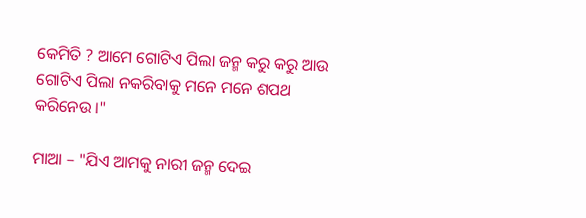କେମିତି ? ଆମେ ଗୋଟିଏ ପିଲା ଜନ୍ମ କରୁ କରୁ ଆଉ ଗୋଟିଏ ପିଲା ନକରିବାକୁ ମନେ ମନେ ଶପଥ କରିନେଉ ।"

ମାଆ – "ଯିଏ ଆମକୁ ନାରୀ ଜନ୍ମ ଦେଇ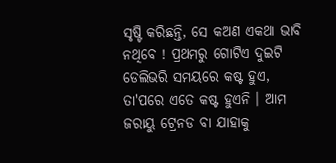ସୃଷ୍ଟି କରିଛନ୍ତି, ସେ କଅଣ ଏକଥା ଭାବି ନଥିବେ ! ପ୍ରଥମରୁ ଗୋଟିଏ ଦୁଇଟି ଡେଲିଭରି ସମୟରେ କଷ୍ଟ ହୁଏ, ତା'ପରେ ଏତେ କଷ୍ଟ ହୁଏନି । ଆମ ଜରାୟୁ ଟ୍ରେନଡ ବା ଯାହାକୁ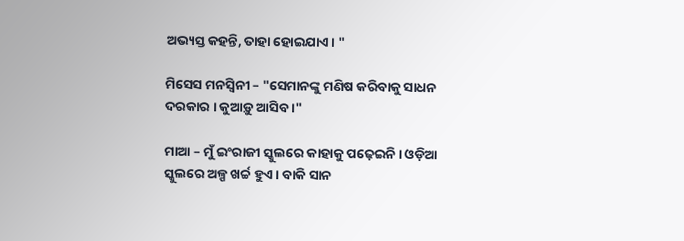ଅଭ୍ୟସ୍ତ କହନ୍ତି, ତାହା ହୋଇଯାଏ । "

ମିସେସ ମନସ୍ଵିନୀ – "ସେମାନଙ୍କୁ ମଣିଷ କରିବାକୁ ସାଧନ ଦରକାର । କୁଆଡ଼ୁ ଆସିବ ।"

ମାଆ – ମୁଁ ଇଂରାଜୀ ସ୍କୁଲରେ କାହାକୁ ପଢ଼େଇନି । ଓଡ଼ିଆ ସ୍କୁଲରେ ଅଳ୍ପ ଖର୍ଚ୍ଚ ହୁଏ । ବାକି ସାନ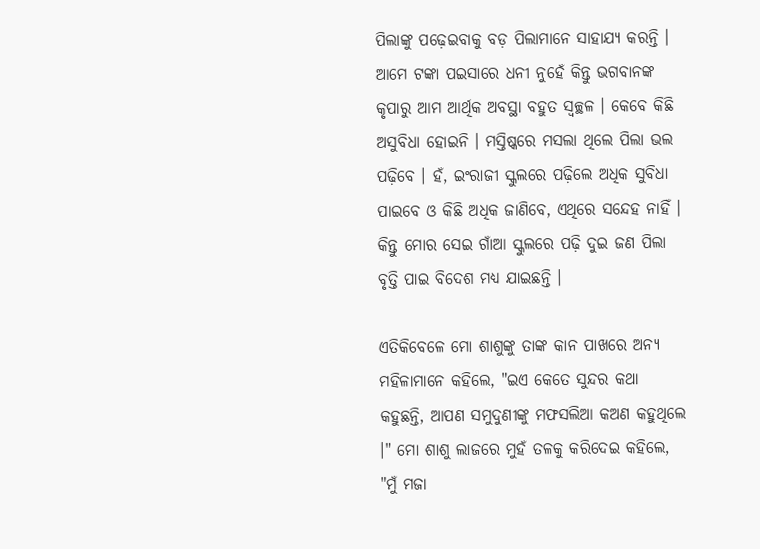ପିଲାଙ୍କୁ ପଢ଼େଇବାକୁ ବଡ଼ ପିଲାମାନେ ସାହାଯ୍ୟ କରନ୍ତି । ଆମେ ଟଙ୍କା ପଇସାରେ ଧନୀ ନୁହେଁ କିନ୍ତୁ ଭଗବାନଙ୍କ କୃପାରୁ ଆମ ଆର୍ଥିକ ଅବସ୍ଥା ବହୁତ ସ୍ଵଚ୍ଛଳ । କେବେ କିଛି ଅସୁବିଧା ହୋଇନି । ମସ୍ତିଷ୍କରେ ମସଲା ଥିଲେ ପିଲା ଭଲ ପଢ଼ିବେ । ହଁ, ଇଂରାଜୀ ସ୍କୁଲରେ ପଢ଼ିଲେ ଅଧିକ ସୁବିଧା ପାଇବେ ଓ କିଛି ଅଧିକ ଜାଣିବେ, ଏଥିରେ ସନ୍ଦେହ ନାହିଁ । କିନ୍ତୁ ମୋର ସେଇ ଗାଁଆ ସ୍କୁଲରେ ପଢ଼ି ଦୁଇ ଜଣ ପିଲା ବୃତ୍ତି ପାଇ ବିଦେଶ ମଧ୍ୟ ଯାଇଛନ୍ତି ।

ଏତିକିବେଳେ ମୋ ଶାଶୁଙ୍କୁ ତାଙ୍କ କାନ ପାଖରେ ଅନ୍ୟ ମହିଳାମାନେ କହିଲେ, "ଇଏ କେତେ ସୁନ୍ଦର କଥା କହୁଛନ୍ତି, ଆପଣ ସମୁଦୁଣୀଙ୍କୁ ମଫସଲିଆ କଅଣ କହୁଥିଲେ ।" ମୋ ଶାଶୁ ଲାଜରେ ମୁହଁ ତଳକୁ କରିଦେଇ କହିଲେ, "ମୁଁ ମଜା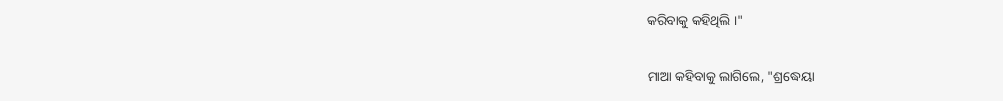କରିବାକୁ କହିଥିଲି ।"

ମାଆ କହିବାକୁ ଲାଗିଲେ, "ଶ୍ରଦ୍ଧେୟା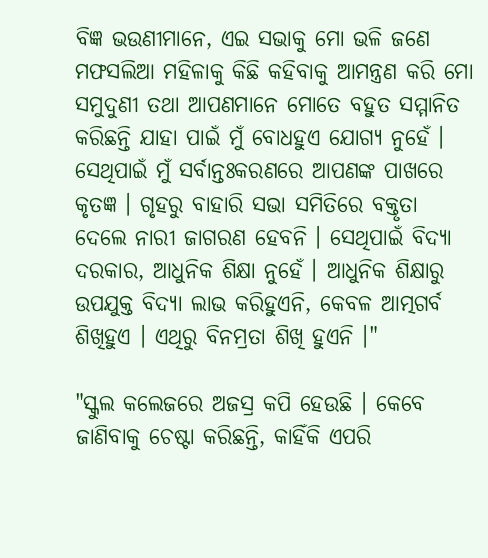ବିଜ୍ଞ ଭଉଣୀମାନେ, ଏଇ ସଭାକୁ ମୋ ଭଳି ଜଣେ ମଫସଲିଆ ମହିଳାକୁ କିଛି କହିବାକୁ ଆମନ୍ତ୍ରଣ କରି ମୋ ସମୁଦୁଣୀ ତଥା ଆପଣମାନେ ମୋତେ ବହୁତ ସମ୍ମାନିତ କରିଛନ୍ତି ଯାହା ପାଇଁ ମୁଁ ବୋଧହୁଏ ଯୋଗ୍ୟ ନୁହେଁ । ସେଥିପାଇଁ ମୁଁ ସର୍ବାନ୍ତଃକରଣରେ ଆପଣଙ୍କ ପାଖରେ କୃତଜ୍ଞ । ଗୃହରୁ ବାହାରି ସଭା ସମିତିରେ ବକ୍ତୃତା ଦେଲେ ନାରୀ ଜାଗରଣ ହେବନି । ସେଥିପାଇଁ ବିଦ୍ୟା ଦରକାର, ଆଧୁନିକ ଶିକ୍ଷା ନୁହେଁ । ଆଧୁନିକ ଶିକ୍ଷାରୁ ଉପଯୁକ୍ତ ବିଦ୍ୟା ଲାଭ କରିହୁଏନି, କେବଳ ଆତ୍ମଗର୍ବ ଶିଖିହୁଏ । ଏଥିରୁ ବିନମ୍ରତା ଶିଖି ହୁଏନି ।"

"ସ୍କୁଲ କଲେଜରେ ଅଜସ୍ର କପି ହେଉଛି । କେବେ ଜାଣିବାକୁ ଚେଷ୍ଟା କରିଛନ୍ତି, କାହିଁକି ଏପରି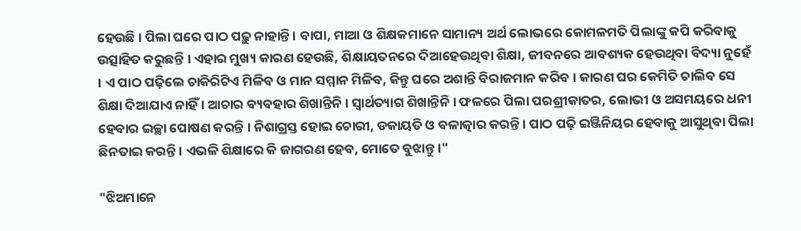ହେଉଛି । ପିଲା ଘରେ ପାଠ ପଢ଼ୁ ନାହାନ୍ତି । ବାପା, ମାଆ ଓ ଶିକ୍ଷକମାନେ ସାମାନ୍ୟ ଅର୍ଥ ଲୋଭରେ କୋମଳମତି ପିଲାଙ୍କୁ କପି କରିବାକୁ ଉତ୍ସାହିତ କରୁଛନ୍ତି । ଏହାର ମୁଖ୍ୟ କାରଣ ହେଉଛି, ଶିକ୍ଷାୟତନରେ ଦିଆହେଉଥିବା ଶିକ୍ଷା, ଜୀବନରେ ଆବଶ୍ୟକ ହେଉଥିବା ବିଦ୍ୟା ନୁହେଁ । ଏ ପାଠ ପଢ଼ିଲେ ଚାକିରିଟିଏ ମିଳିବ ଓ ମାନ ସମ୍ମାନ ମିଳିବ, କିନ୍ତୁ ଘରେ ଅଶାନ୍ତି ବିରାଜମାନ କରିବ । କାରଣ ଘର କେମିତି ଚାଲିବ ସେ ଶିକ୍ଷା ଦିଆଯାଏ ନାହିଁ । ଆଚାର ବ୍ୟବହାର ଶିଖାନ୍ତିନି । ସ୍ଵାର୍ଥତ୍ୟାଗ ଶିଖାନ୍ତିନି । ଫଳରେ ପିଲା ପରଶ୍ରୀକାତର, ଲୋଭୀ ଓ ଅସମୟରେ ଧନୀ ହେବାର ଇଚ୍ଛା ପୋଷଣ କରନ୍ତି । ନିଶାଗ୍ରସ୍ତ ହୋଇ ଚୋରୀ, ଡକାୟତି ଓ ବଳାତ୍କାର କରନ୍ତି । ପାଠ ପଢ଼ି ଇଞ୍ଜିନିୟର ହେବାକୁ ଆସୁଥିବା ପିଲା ଛିନତାଇ କରନ୍ତି । ଏଭଳି ଶିକ୍ଷାରେ କି ଜାଗରଣ ହେବ, ମୋତେ ବୁଝାନ୍ତୁ ।"

"ଝିଅମାନେ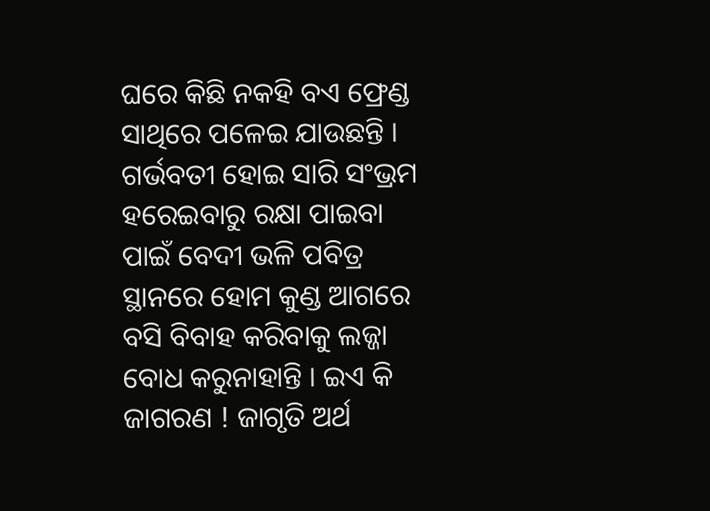ଘରେ କିଛି ନକହି ବଏ ଫ୍ରେଣ୍ଡ ସାଥିରେ ପଳେଇ ଯାଉଛନ୍ତି । ଗର୍ଭବତୀ ହୋଇ ସାରି ସଂଭ୍ରମ ହରେଇବାରୁ ରକ୍ଷା ପାଇବା ପାଇଁ ବେଦୀ ଭଳି ପବିତ୍ର ସ୍ଥାନରେ ହୋମ କୁଣ୍ଡ ଆଗରେ ବସି ବିବାହ କରିବାକୁ ଲଜ୍ଜା ବୋଧ କରୁନାହାନ୍ତି । ଇଏ କି ଜାଗରଣ ! ଜାଗୃତି ଅର୍ଥ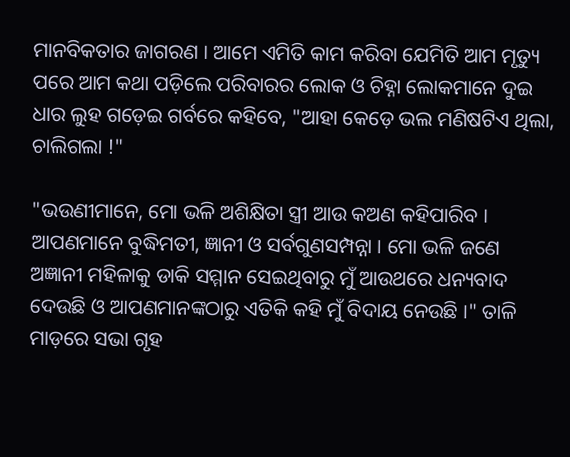ମାନବିକତାର ଜାଗରଣ । ଆମେ ଏମିତି କାମ କରିବା ଯେମିତି ଆମ ମୃତ୍ୟୁ ପରେ ଆମ କଥା ପଡ଼ିଲେ ପରିବାରର ଲୋକ ଓ ଚିହ୍ନା ଲୋକମାନେ ଦୁଇ ଧାର ଲୁହ ଗଡ଼େଇ ଗର୍ବରେ କହିବେ, "ଆହା କେଡ଼େ ଭଲ ମଣିଷଟିଏ ଥିଲା, ଚାଲିଗଲା !"

"ଭଉଣୀମାନେ, ମୋ ଭଳି ଅଶିକ୍ଷିତା ସ୍ତ୍ରୀ ଆଉ କଅଣ କହିପାରିବ । ଆପଣମାନେ ବୁଦ୍ଧିମତୀ, ଜ୍ଞାନୀ ଓ ସର୍ବଗୁଣସମ୍ପନ୍ନା । ମୋ ଭଳି ଜଣେ ଅଜ୍ଞାନୀ ମହିଳାକୁ ଡାକି ସମ୍ମାନ ସେଇଥିବାରୁ ମୁଁ ଆଉଥରେ ଧନ୍ୟବାଦ ଦେଉଛି ଓ ଆପଣମାନଙ୍କଠାରୁ ଏତିକି କହି ମୁଁ ବିଦାୟ ନେଉଛି ।" ତାଳି ମାଡ଼ରେ ସଭା ଗୃହ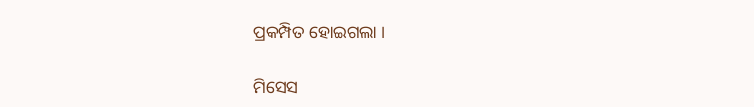ପ୍ରକମ୍ପିତ ହୋଇଗଲା ।

ମିସେସ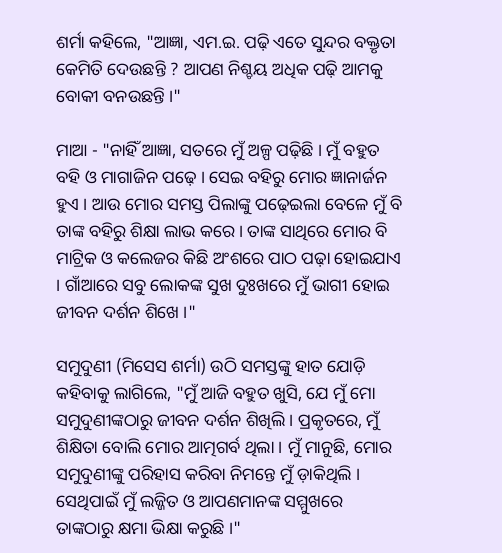ଶର୍ମା କହିଲେ, "ଆଜ୍ଞା, ଏମ.ଇ. ପଢ଼ି ଏତେ ସୁନ୍ଦର ବକ୍ତୃତା କେମିତି ଦେଉଛନ୍ତି ? ଆପଣ ନିଶ୍ଚୟ ଅଧିକ ପଢ଼ି ଆମକୁ ବୋକୀ ବନଉଛନ୍ତି ।"

ମାଆ - "ନାହିଁ ଆଜ୍ଞା, ସତରେ ମୁଁ ଅଳ୍ପ ପଢ଼ିଛି । ମୁଁ ବହୁତ ବହି ଓ ମାଗାଜିନ ପଢ଼େ । ସେଇ ବହିରୁ ମୋର ଜ୍ଞାନାର୍ଜନ ହୁଏ । ଆଉ ମୋର ସମସ୍ତ ପିଲାଙ୍କୁ ପଢ଼େଇଲା ବେଳେ ମୁଁ ବି ତାଙ୍କ ବହିରୁ ଶିକ୍ଷା ଲାଭ କରେ । ତାଙ୍କ ସାଥିରେ ମୋର ବି ମାଟ୍ରିକ ଓ କଲେଜର କିଛି ଅଂଶରେ ପାଠ ପଢ଼ା ହୋଇଯାଏ । ଗାଁଆରେ ସବୁ ଲୋକଙ୍କ ସୁଖ ଦୁଃଖରେ ମୁଁ ଭାଗୀ ହୋଇ ଜୀବନ ଦର୍ଶନ ଶିଖେ ।"

ସମୁଦୁଣୀ (ମିସେସ ଶର୍ମା) ଉଠି ସମସ୍ତଙ୍କୁ ହାତ ଯୋଡ଼ି କହିବାକୁ ଲାଗିଲେ, "ମୁଁ ଆଜି ବହୁତ ଖୁସି, ଯେ ମୁଁ ମୋ ସମୁଦୁଣୀଙ୍କଠାରୁ ଜୀବନ ଦର୍ଶନ ଶିଖିଲି । ପ୍ରକୃତରେ, ମୁଁ ଶିକ୍ଷିତା ବୋଲି ମୋର ଆତ୍ମଗର୍ବ ଥିଲା । ମୁଁ ମାନୁଛି, ମୋର ସମୁଦୁଣୀଙ୍କୁ ପରିହାସ କରିବା ନିମନ୍ତେ ମୁଁ ଡ଼ାକିଥିଲି । ସେଥିପାଇଁ ମୁଁ ଲଜ୍ଜିତ ଓ ଆପଣମାନଙ୍କ ସମ୍ମୁଖରେ ତାଙ୍କଠାରୁ କ୍ଷମା ଭିକ୍ଷା କରୁଛି ।"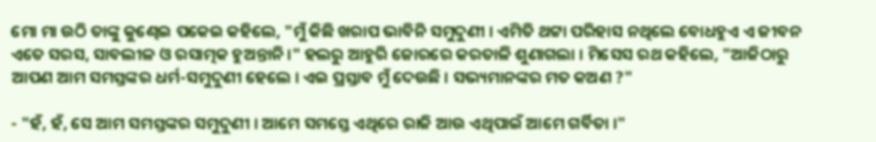ମୋ ମା ଉଠି ତାଙ୍କୁ କୁଣ୍ଢେଇ ପକେଇ କହିଲେ, "ମୁଁ କିଛି ଖରାପ ଭାବିନି ସମୁଦୁଣୀ । ଏମିତି ଥଟ୍ଟା ପରିହାସ ନଥିଲେ ବୋଧହୁଏ ଏ ଜୀବନ ଏତେ ସରସ, ସାବଲୀଳ ଓ ରସାତ୍ମକ ହୁଅନ୍ତାନି ।" ହଲରୁ ଆହୁରି ଜୋରରେ କରତାଳି ଶୁଣାଗଲା । ମିସେସ ରଥ କହିଲେ, "ଆଜିଠାରୁ ଆପଣ ଆମ ସମସ୍ତଙ୍କର ଧର୍ମ-ସମୁଦୁଣୀ ହେଲେ । ଏଇ ପ୍ରସ୍ତାବ ମୁଁ ଦେଉଛି । ସଭ୍ୟମାନଙ୍କର ମତ କଅଣ ?"

- "ହଁ, ହଁ, ସେ ଆମ ସମସ୍ତଙ୍କର ସମୁଦୁଣୀ । ଆମେ ସମସ୍ତେ ଏଥିରେ ରାଜି ଆଉ ଏଥିପାଇଁ ଆମେ ଗର୍ବିତା ।"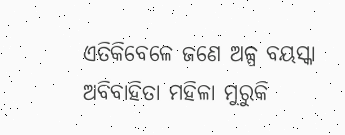ଏତିକିବେଳେ ଜଣେ ଅଳ୍ପ ବୟସ୍କା ଅବିବାହିତା ମହିଳା ମୁରୁକି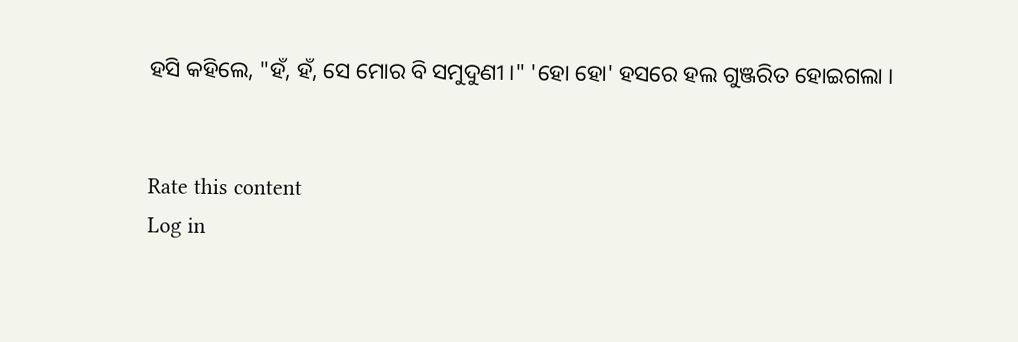ହସି କହିଲେ, "ହଁ, ହଁ, ସେ ମୋର ବି ସମୁଦୁଣୀ ।" 'ହୋ ହୋ' ହସରେ ହଲ ଗୁଞ୍ଜରିତ ହୋଇଗଲା ।


Rate this content
Log in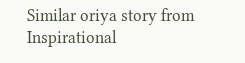Similar oriya story from Inspirational